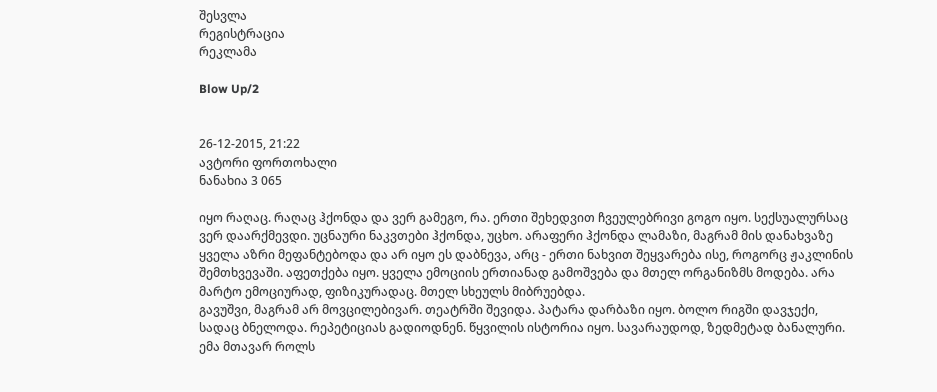შესვლა
რეგისტრაცია
რეკლამა

Blow Up/2


26-12-2015, 21:22
ავტორი ფორთოხალი
ნანახია 3 065

იყო რაღაც. რაღაც ჰქონდა და ვერ გამეგო, რა. ერთი შეხედვით ჩვეულებრივი გოგო იყო. სექსუალურსაც ვერ დაარქმევდი. უცნაური ნაკვთები ჰქონდა, უცხო. არაფერი ჰქონდა ლამაზი, მაგრამ მის დანახვაზე ყველა აზრი მეფანტებოდა და არ იყო ეს დაბნევა, არც - ერთი ნახვით შეყვარება ისე, როგორც ჟაკლინის შემთხვევაში. აფეთქება იყო. ყველა ემოციის ერთიანად გამოშვება და მთელ ორგანიზმს მოდება. არა მარტო ემოციურად, ფიზიკურადაც. მთელ სხეულს მიბრუებდა.
გავუშვი, მაგრამ არ მოვცილებივარ. თეატრში შევიდა. პატარა დარბაზი იყო. ბოლო რიგში დავჯექი, სადაც ბნელოდა. რეპეტიციას გადიოდნენ. წყვილის ისტორია იყო. სავარაუდოდ, ზედმეტად ბანალური. ემა მთავარ როლს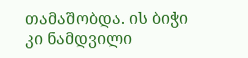თამაშობდა. ის ბიჭი კი ნამდვილი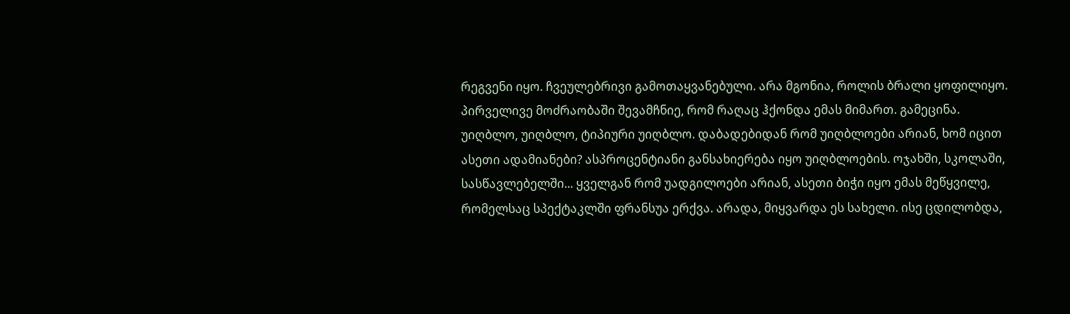რეგვენი იყო. ჩვეულებრივი გამოთაყვანებული. არა მგონია, როლის ბრალი ყოფილიყო. პირველივე მოძრაობაში შევამჩნიე, რომ რაღაც ჰქონდა ემას მიმართ. გამეცინა. უიღბლო, უიღბლო, ტიპიური უიღბლო. დაბადებიდან რომ უიღბლოები არიან, ხომ იცით ასეთი ადამიანები? ასპროცენტიანი განსახიერება იყო უიღბლოების. ოჯახში, სკოლაში, სასწავლებელში... ყველგან რომ უადგილოები არიან, ასეთი ბიჭი იყო ემას მეწყვილე, რომელსაც სპექტაკლში ფრანსუა ერქვა. არადა, მიყვარდა ეს სახელი. ისე ცდილობდა,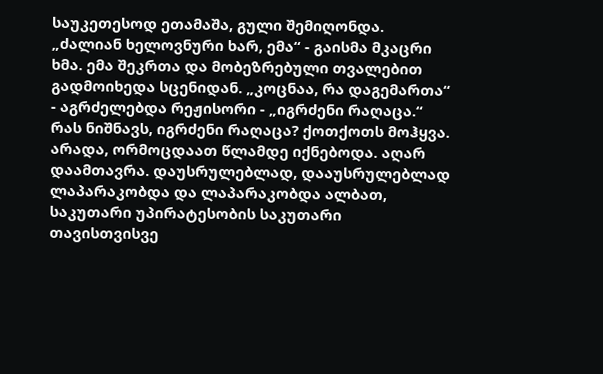საუკეთესოდ ეთამაშა, გული შემიღონდა.
„ძალიან ხელოვნური ხარ, ემა“ - გაისმა მკაცრი ხმა. ემა შეკრთა და მობეზრებული თვალებით გადმოიხედა სცენიდან. „კოცნაა, რა დაგემართა“ - აგრძელებდა რეჟისორი - „იგრძენი რაღაცა.“
რას ნიშნავს, იგრძენი რაღაცა? ქოთქოთს მოჰყვა. არადა, ორმოცდაათ წლამდე იქნებოდა. აღარ დაამთავრა. დაუსრულებლად, დააუსრულებლად ლაპარაკობდა და ლაპარაკობდა ალბათ, საკუთარი უპირატესობის საკუთარი თავისთვისვე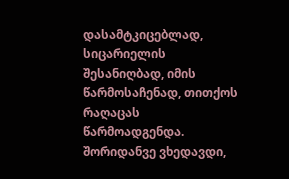დასამტკიცებლად, სიცარიელის შესანიღბად, იმის წარმოსაჩენად, თითქოს რაღაცას წარმოადგენდა. შორიდანვე ვხედავდი,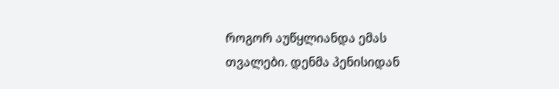როგორ აუწყლიანდა ემას თვალები. დენმა პენისიდან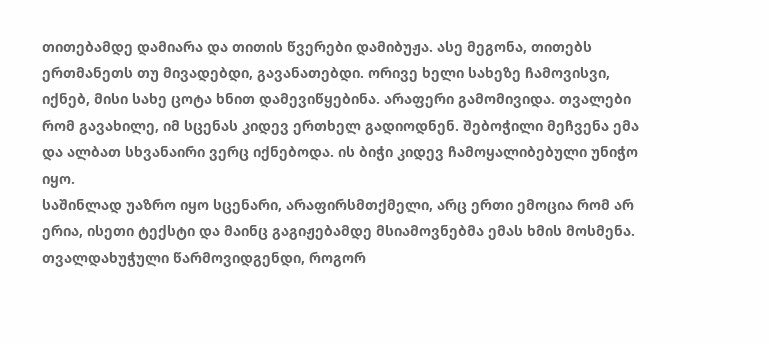თითებამდე დამიარა და თითის წვერები დამიბუჟა. ასე მეგონა, თითებს ერთმანეთს თუ მივადებდი, გავანათებდი. ორივე ხელი სახეზე ჩამოვისვი, იქნებ, მისი სახე ცოტა ხნით დამევიწყებინა. არაფერი გამომივიდა. თვალები რომ გავახილე, იმ სცენას კიდევ ერთხელ გადიოდნენ. შებოჭილი მეჩვენა ემა და ალბათ სხვანაირი ვერც იქნებოდა. ის ბიჭი კიდევ ჩამოყალიბებული უნიჭო იყო.
საშინლად უაზრო იყო სცენარი, არაფირსმთქმელი, არც ერთი ემოცია რომ არ ერია, ისეთი ტექსტი და მაინც გაგიჟებამდე მსიამოვნებმა ემას ხმის მოსმენა. თვალდახუჭული წარმოვიდგენდი, როგორ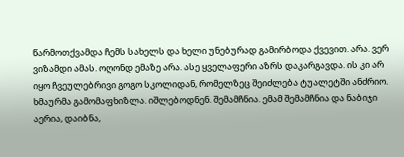წარმოთქვამდა ჩემს სახელს და ხელი უნებურად გამირბოდა ქვევით. არა. ვერ ვიზამდი ამას. ოღონდ ემაზე არა. ასე ყველაფერი აზრს დაკარგავდა. ის კი არ იყო ჩვეულებრივი გოგო სკოლიდან, რომელზეც შეიძლება ტუალეტში ანძრიო.
ხმაურმა გამომაფხიზლა. იშლებოდნენ. შემამჩნია. ემამ შემამჩნია და ნაბიჯი აერია, დაიბნა,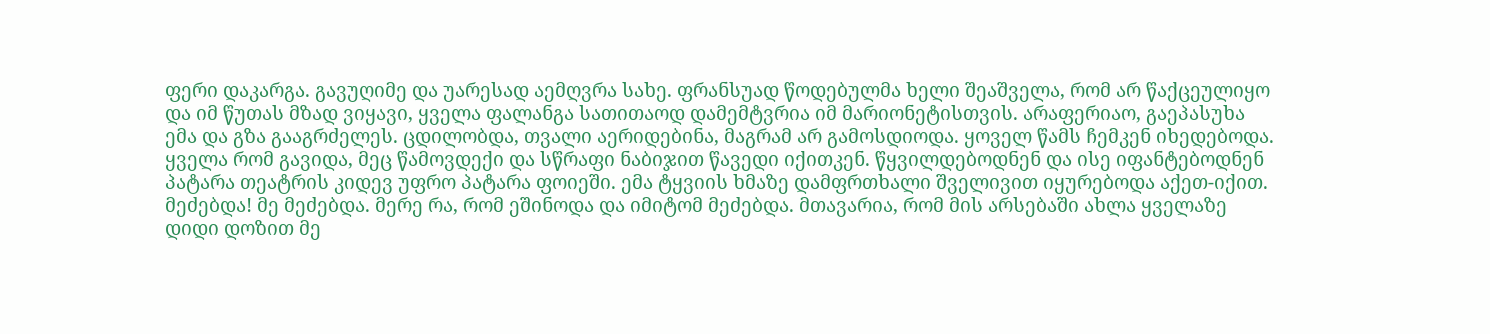ფერი დაკარგა. გავუღიმე და უარესად აემღვრა სახე. ფრანსუად წოდებულმა ხელი შეაშველა, რომ არ წაქცეულიყო და იმ წუთას მზად ვიყავი, ყველა ფალანგა სათითაოდ დამემტვრია იმ მარიონეტისთვის. არაფერიაო, გაეპასუხა ემა და გზა გააგრძელეს. ცდილობდა, თვალი აერიდებინა, მაგრამ არ გამოსდიოდა. ყოველ წამს ჩემკენ იხედებოდა. ყველა რომ გავიდა, მეც წამოვდექი და სწრაფი ნაბიჯით წავედი იქითკენ. წყვილდებოდნენ და ისე იფანტებოდნენ პატარა თეატრის კიდევ უფრო პატარა ფოიეში. ემა ტყვიის ხმაზე დამფრთხალი შველივით იყურებოდა აქეთ-იქით. მეძებდა! მე მეძებდა. მერე რა, რომ ეშინოდა და იმიტომ მეძებდა. მთავარია, რომ მის არსებაში ახლა ყველაზე დიდი დოზით მე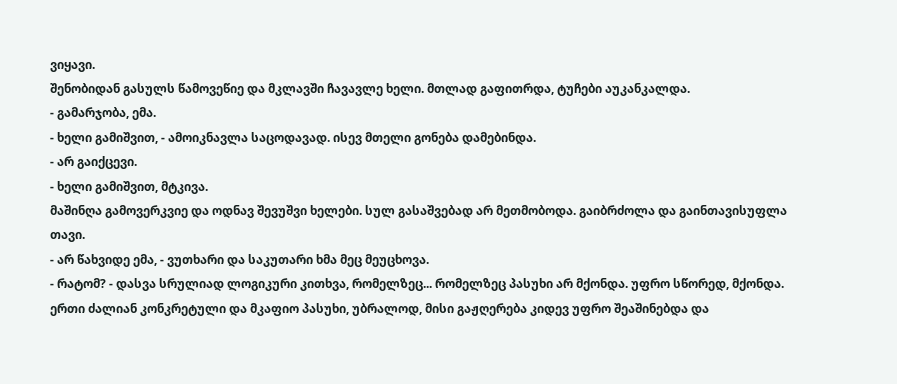ვიყავი.
შენობიდან გასულს წამოვეწიე და მკლავში ჩავავლე ხელი. მთლად გაფითრდა, ტუჩები აუკანკალდა.
- გამარჯობა, ემა.
- ხელი გამიშვით, - ამოიკნავლა საცოდავად. ისევ მთელი გონება დამებინდა.
- არ გაიქცევი.
- ხელი გამიშვით, მტკივა.
მაშინღა გამოვერკვიე და ოდნავ შევუშვი ხელები. სულ გასაშვებად არ მეთმობოდა. გაიბრძოლა და გაინთავისუფლა თავი.
- არ წახვიდე ემა, - ვუთხარი და საკუთარი ხმა მეც მეუცხოვა.
- რატომ? - დასვა სრულიად ლოგიკური კითხვა, რომელზეც... რომელზეც პასუხი არ მქონდა. უფრო სწორედ, მქონდა. ერთი ძალიან კონკრეტული და მკაფიო პასუხი, უბრალოდ, მისი გაჟღერება კიდევ უფრო შეაშინებდა და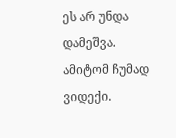ეს არ უნდა დამეშვა. ამიტომ ჩუმად ვიდექი.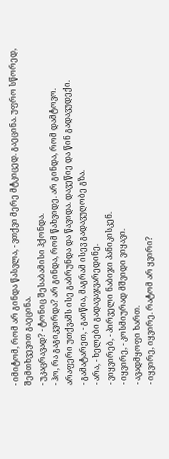- იმიტომ, რომ არ გინდა წასვლა, - ვთქვი მერე მტკიცედ. გაეცინა. უფრო სწორედ, შემთხვევით გაეცინა.
- უკაცრავად? - ტონიც შესაბამისი ჰქონდა.
- ჰო, რა გაგიკვირდა? არ გინდა, რომ წახვიდე. არ გინდა, რომ დამტოვო.
არაფერი უთქვამს ისე გაბრუნდა და წავიდა. დავეწიე და წინ გადავუდექი.
- გამატარეთ, - გაიწია, მაგრამ ისევ გადავუღობე გზა.
- არა, - ხელები გადავაჯვარედინე.
- ვიყვირებ, - პირველი ნაბიჯი პანიკისკენ.
- იყვირე, - კოსმიურად მშვიდი ვიყავი.
- ავადმყოფი ხართ.
- იყვირე, იყვირე. რატომ არ ყვირი?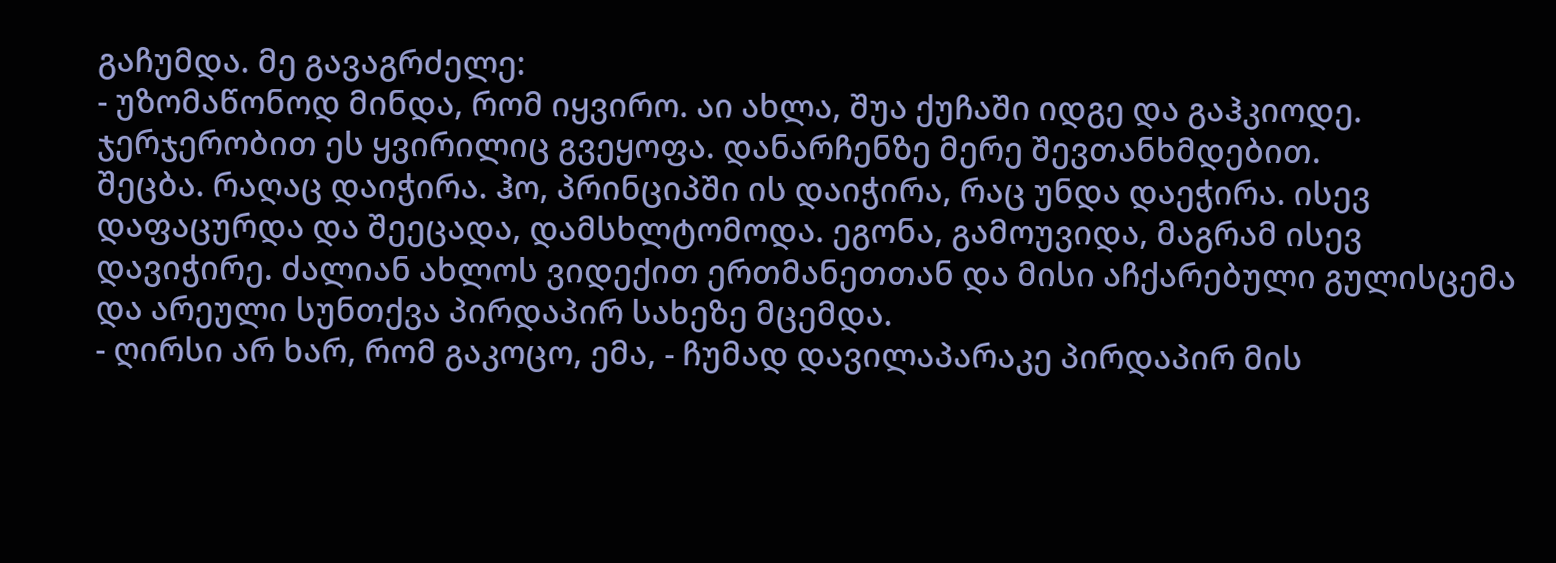გაჩუმდა. მე გავაგრძელე:
- უზომაწონოდ მინდა, რომ იყვირო. აი ახლა, შუა ქუჩაში იდგე და გაჰკიოდე. ჯერჯერობით ეს ყვირილიც გვეყოფა. დანარჩენზე მერე შევთანხმდებით.
შეცბა. რაღაც დაიჭირა. ჰო, პრინციპში ის დაიჭირა, რაც უნდა დაეჭირა. ისევ დაფაცურდა და შეეცადა, დამსხლტომოდა. ეგონა, გამოუვიდა, მაგრამ ისევ დავიჭირე. ძალიან ახლოს ვიდექით ერთმანეთთან და მისი აჩქარებული გულისცემა და არეული სუნთქვა პირდაპირ სახეზე მცემდა.
- ღირსი არ ხარ, რომ გაკოცო, ემა, - ჩუმად დავილაპარაკე პირდაპირ მის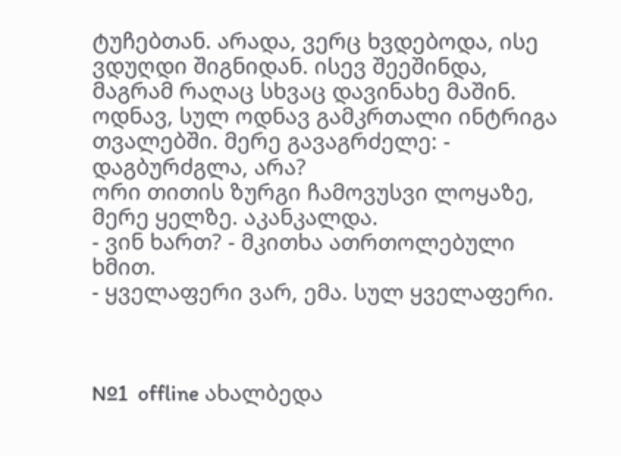ტუჩებთან. არადა, ვერც ხვდებოდა, ისე ვდუღდი შიგნიდან. ისევ შეეშინდა, მაგრამ რაღაც სხვაც დავინახე მაშინ. ოდნავ, სულ ოდნავ გამკრთალი ინტრიგა თვალებში. მერე გავაგრძელე: - დაგბურძგლა, არა?
ორი თითის ზურგი ჩამოვუსვი ლოყაზე, მერე ყელზე. აკანკალდა.
- ვინ ხართ? - მკითხა ათრთოლებული ხმით.
- ყველაფერი ვარ, ემა. სულ ყველაფერი.



№1  offline ახალბედა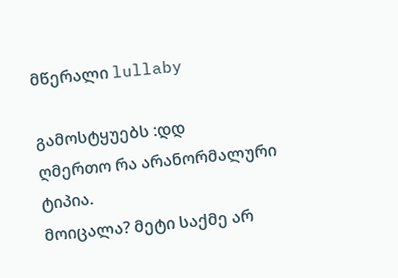მწერალი lullaby

გამოსტყუებს :დდ
ღმერთო რა არანორმალური ტიპია.
მოიცალა? მეტი საქმე არ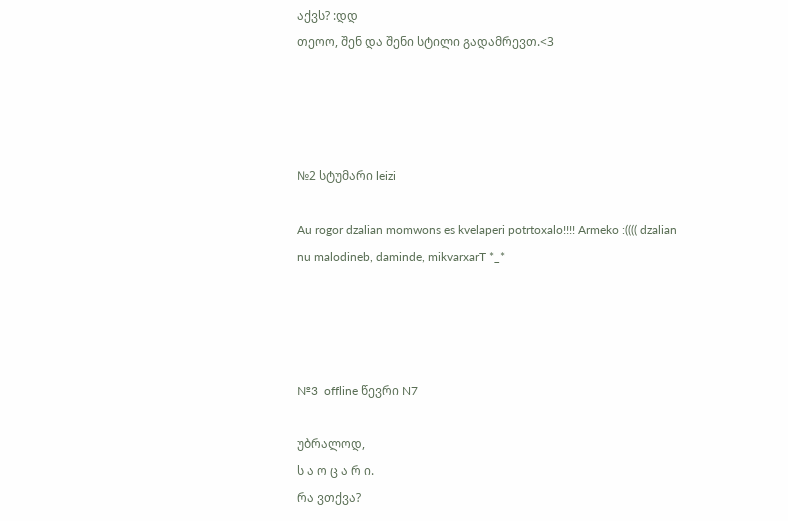აქვს? :დდ
თეოო, შენ და შენი სტილი გადამრევთ.<3




№2 სტუმარი leizi

Au rogor dzalian momwons es kvelaperi potrtoxalo!!!! Armeko :(((( dzalian nu malodineb, daminde, mikvarxarT *_*




№3  offline წევრი N7

უბრალოდ,
ს ა ო ც ა რ ი.
რა ვთქვა?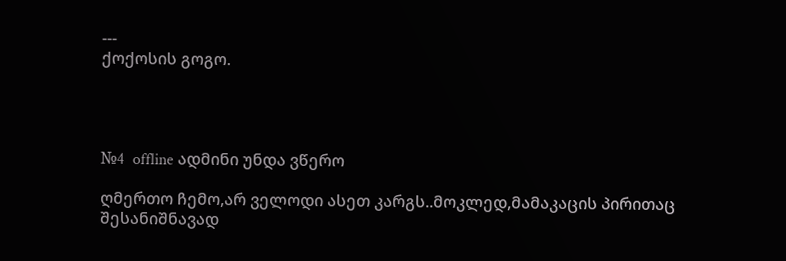---
ქოქოსის გოგო.




№4  offline ადმინი უნდა ვწერო

ღმერთო ჩემო,არ ველოდი ასეთ კარგს..მოკლედ,მამაკაცის პირითაც შესანიშნავად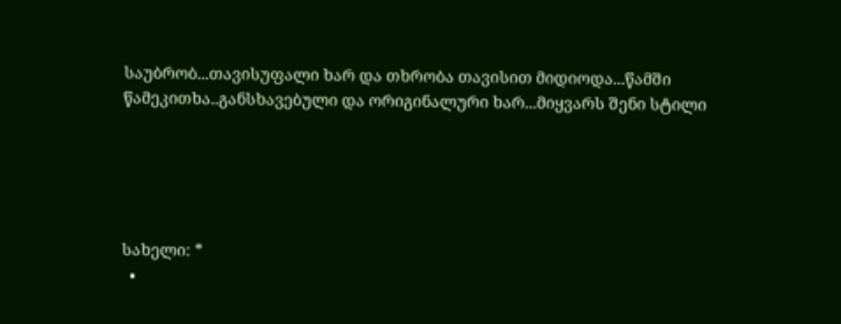საუბრობ...თავისუფალი ხარ და თხრობა თავისით მიდიოდა...წამში წამეკითხა..განსხავებული და ორიგინალური ხარ...მიყვარს შენი სტილი





სახელი: *
  •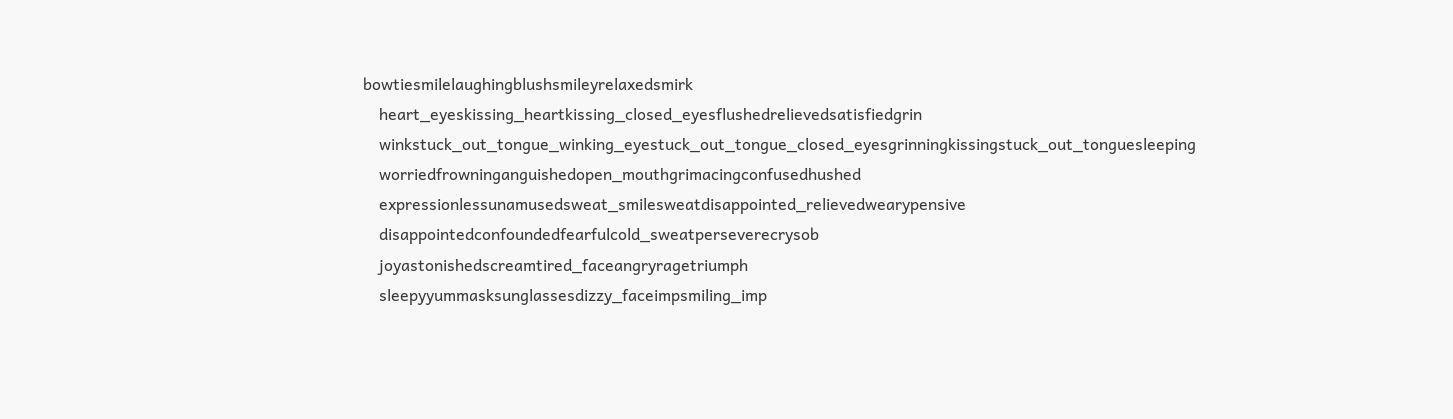bowtiesmilelaughingblushsmileyrelaxedsmirk
    heart_eyeskissing_heartkissing_closed_eyesflushedrelievedsatisfiedgrin
    winkstuck_out_tongue_winking_eyestuck_out_tongue_closed_eyesgrinningkissingstuck_out_tonguesleeping
    worriedfrowninganguishedopen_mouthgrimacingconfusedhushed
    expressionlessunamusedsweat_smilesweatdisappointed_relievedwearypensive
    disappointedconfoundedfearfulcold_sweatperseverecrysob
    joyastonishedscreamtired_faceangryragetriumph
    sleepyyummasksunglassesdizzy_faceimpsmiling_imp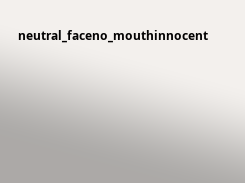neutral_faceno_mouthinnocent